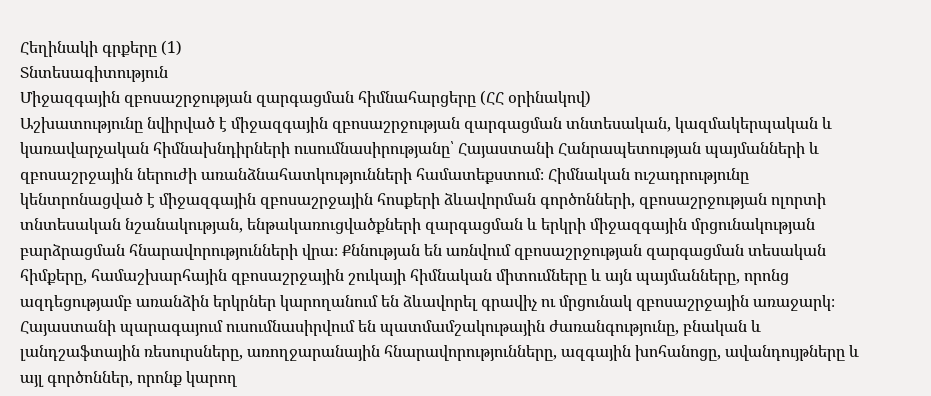Հեղինակի գրքերը (1)
Տնտեսագիտություն
Միջազգային զբոսաշրջության զարգացման հիմնահարցերը (ՀՀ օրինակով)
Աշխատությունը նվիրված է միջազգային զբոսաշրջության զարգացման տնտեսական, կազմակերպական և կառավարչական հիմնախնդիրների ուսումնասիրությանը՝ Հայաստանի Հանրապետության պայմանների և զբոսաշրջային ներուժի առանձնահատկությունների համատեքստում։ Հիմնական ուշադրությունը կենտրոնացված է միջազգային զբոսաշրջային հոսքերի ձևավորման գործոնների, զբոսաշրջության ոլորտի տնտեսական նշանակության, ենթակառուցվածքների զարգացման և երկրի միջազգային մրցունակության բարձրացման հնարավորությունների վրա։ Քննության են առնվում զբոսաշրջության զարգացման տեսական հիմքերը, համաշխարհային զբոսաշրջային շուկայի հիմնական միտումները և այն պայմանները, որոնց ազդեցությամբ առանձին երկրներ կարողանում են ձևավորել գրավիչ ու մրցունակ զբոսաշրջային առաջարկ։ Հայաստանի պարագայում ուսումնասիրվում են պատմամշակութային ժառանգությունը, բնական և լանդշաֆտային ռեսուրսները, առողջարանային հնարավորությունները, ազգային խոհանոցը, ավանդույթները և այլ գործոններ, որոնք կարող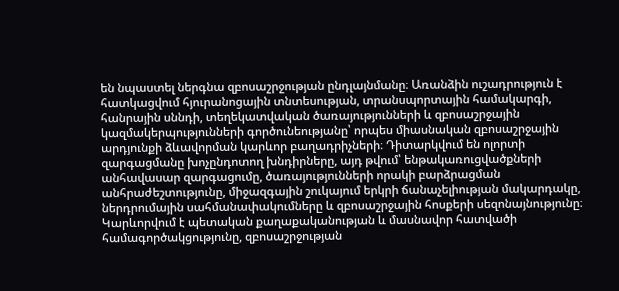են նպաստել ներգնա զբոսաշրջության ընդլայնմանը։ Առանձին ուշադրություն է հատկացվում հյուրանոցային տնտեսության, տրանսպորտային համակարգի, հանրային սննդի, տեղեկատվական ծառայությունների և զբոսաշրջային կազմակերպությունների գործունեությանը՝ որպես միասնական զբոսաշրջային արդյունքի ձևավորման կարևոր բաղադրիչների։ Դիտարկվում են ոլորտի զարգացմանը խոչընդոտող խնդիրները, այդ թվում՝ ենթակառուցվածքների անհավասար զարգացումը, ծառայությունների որակի բարձրացման անհրաժեշտությունը, միջազգային շուկայում երկրի ճանաչելիության մակարդակը, ներդրումային սահմանափակումները և զբոսաշրջային հոսքերի սեզոնայնությունը։ Կարևորվում է պետական քաղաքականության և մասնավոր հատվածի համագործակցությունը, զբոսաշրջության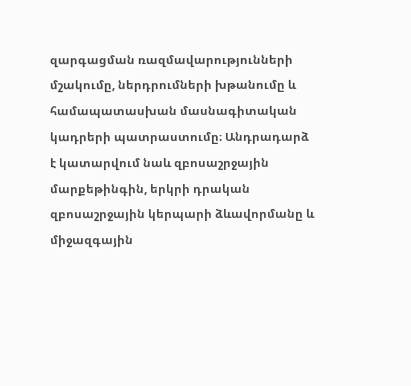զարգացման ռազմավարությունների մշակումը, ներդրումների խթանումը և համապատասխան մասնագիտական կադրերի պատրաստումը։ Անդրադարձ է կատարվում նաև զբոսաշրջային մարքեթինգին, երկրի դրական զբոսաշրջային կերպարի ձևավորմանը և միջազգային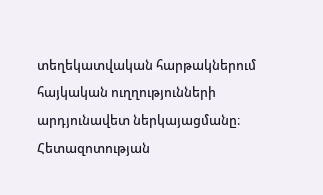տեղեկատվական հարթակներում հայկական ուղղությունների արդյունավետ ներկայացմանը։ Հետազոտության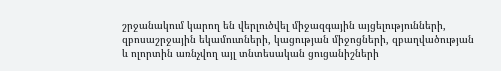շրջանակում կարող են վերլուծվել միջազգային այցելությունների, զբոսաշրջային եկամուտների, կացության միջոցների, զբաղվածության և ոլորտին առնչվող այլ տնտեսական ցուցանիշների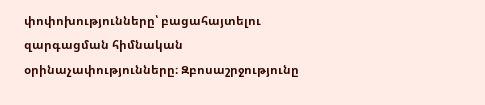փոփոխությունները՝ բացահայտելու զարգացման հիմնական օրինաչափությունները։ Զբոսաշրջությունը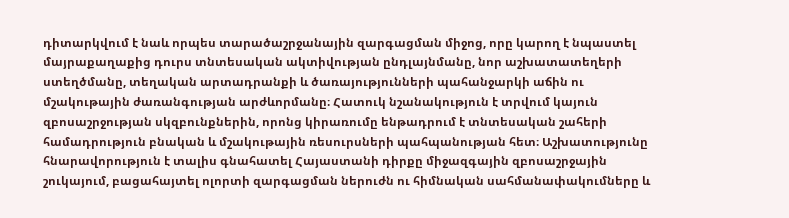դիտարկվում է նաև որպես տարածաշրջանային զարգացման միջոց, որը կարող է նպաստել մայրաքաղաքից դուրս տնտեսական ակտիվության ընդլայնմանը, նոր աշխատատեղերի ստեղծմանը, տեղական արտադրանքի և ծառայությունների պահանջարկի աճին ու մշակութային ժառանգության արժևորմանը։ Հատուկ նշանակություն է տրվում կայուն զբոսաշրջության սկզբունքներին, որոնց կիրառումը ենթադրում է տնտեսական շահերի համադրություն բնական և մշակութային ռեսուրսների պահպանության հետ։ Աշխատությունը հնարավորություն է տալիս գնահատել Հայաստանի դիրքը միջազգային զբոսաշրջային շուկայում, բացահայտել ոլորտի զարգացման ներուժն ու հիմնական սահմանափակումները և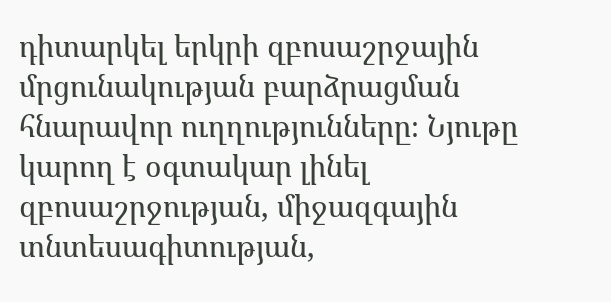դիտարկել երկրի զբոսաշրջային մրցունակության բարձրացման հնարավոր ուղղությունները։ Նյութը կարող է օգտակար լինել զբոսաշրջության, միջազգային տնտեսագիտության,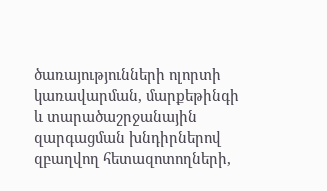ծառայությունների ոլորտի կառավարման, մարքեթինգի և տարածաշրջանային զարգացման խնդիրներով զբաղվող հետազոտողների,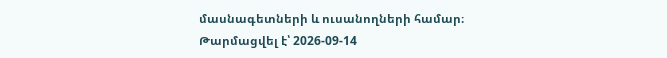մասնագետների և ուսանողների համար։
Թարմացվել է՝ 2026-09-14